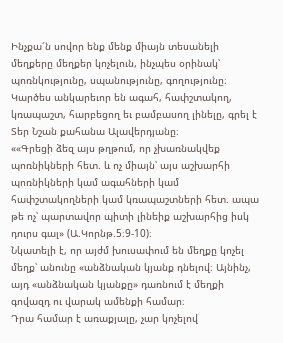Ինչքա՜ն սովոր ենք մենք միայն տեսանելի մեղքերը մեղքեր կոչելուն, ինչպես օրինակ՝ պոռնկությունը, սպանությունը, գողությունը։ Կարծես անկարեւոր են ագահ, հափշտակող, կռապաշտ, հարբեցող եւ բամբասող լինելը, գրել է Տեր Նշան քահանա Ալավերդյանը։
««Գրեցի ձեզ այս թղթում, որ չխառնակվեք պոռնիկների հետ. և ոչ միայն՝ այս աշխարհի պոռնիկների կամ ագահների կամ հափշտակողների կամ կռապաշտների հետ. ապա թե ոչ՝ պարտավոր պիտի լինեիք աշխարհից իսկ դուրս գալ» (Ա.Կորնթ.5։9-10)։
Նկատելի է, որ այժմ խուսափում են մեղքը կոչել մեղք՝ անունը «անձնական կյանք դնելով։ Այնինչ, այդ «անձնական կյանքը» դառնում է մեղքի գովազդ ու վարակ ամենքի համար։
Դրա համար է առաքյալը, չար կոչելով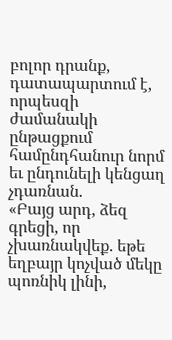բոլոր դրանք, դատապարտում է, որպեսզի ժամանակի ընթացքում համընդհանուր նորմ եւ ընդունելի կենցաղ չդառնան.
«Բայց արդ, ձեզ գրեցի, որ չխառնակվեք. եթե եղբայր կոչված մեկը պոռնիկ լինի,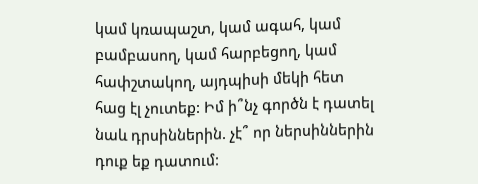կամ կռապաշտ, կամ ագահ, կամ բամբասող, կամ հարբեցող, կամ հափշտակող, այդպիսի մեկի հետ հաց էլ չուտեք: Իմ ի՞նչ գործն է դատել նաև դրսիններին. չէ՞ որ ներսիններին դուք եք դատում: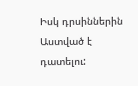Իսկ դրսիններին Աստված է դատելու: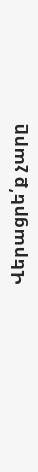Վերացրե՛ք չարը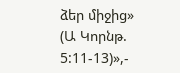ձեր միջից» (Ա Կորնթ. 5:11-13)»,-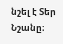նշել է Տեր Նշանը։